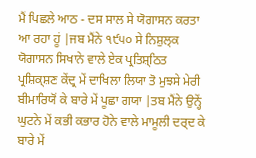ਮੈਂ ਪਿਛਲੇ ਆਠ - ਦਸ ਸਾਲ ਸੇ ਯੋਗਾਸਨ ਕਰਤਾ ਆ ਰਹਾ ਹੂਂ |ਜਬ ਮੈਂਨੇ ੧੯੫੦ ਸੇ ਨਿਸ਼ੁਲ੍ਕ ਯੋਗਾਸਨ ਸਿਖਾਨੇ ਵਾਲੇ ਏਕ ਪ੍ਰਤਿਸ਼੍ਠਿਤ ਪ੍ਰਸ਼ਿਕ੍ਸ਼ਣ ਕੇਂਦ੍ਰ ਮੇਂ ਦਾਖਿਲਾ ਲਿਯਾ ਤੋ ਮੁਝਸੇ ਮੇਰੀ ਬੀਮਾਰਿਯੋਂ ਕੇ ਬਾਰੇ ਮੇਂ ਪੂਛਾ ਗਯਾ |ਤਬ ਮੈਂਨੇ ਉਨ੍ਹੇਂ ਘੁਟਨੇ ਮੇਂ ਕਭੀ ਕਭਾਰ ਹੋਨੇ ਵਾਲੇ ਮਾਮੂਲੀ ਦਰ੍ਦ ਕੇ ਬਾਰੇ ਮੇਂ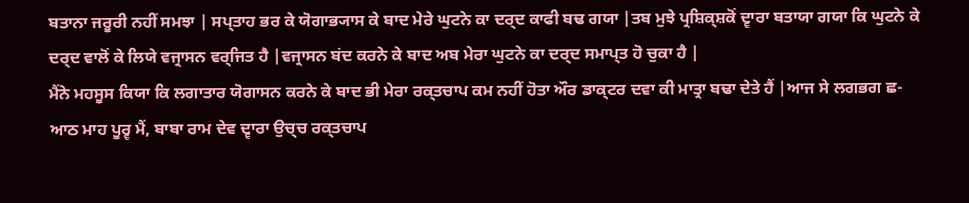ਬਤਾਨਾ ਜਰੂਰੀ ਨਹੀਂ ਸਮਝਾ | ਸਪ੍ਤਾਹ ਭਰ ਕੇ ਯੋਗਾਭ੍ਯਾਸ ਕੇ ਬਾਦ ਮੇਰੇ ਘੁਟਨੇ ਕਾ ਦਰ੍ਦ ਕਾਫੀ ਬਢ ਗਯਾ |ਤਬ ਮੁਝੇ ਪ੍ਰਸ਼ਿਕ੍ਸ਼ਕੋਂ ਦ੍ਵਾਰਾ ਬਤਾਯਾ ਗਯਾ ਕਿ ਘੁਟਨੇ ਕੇ ਦਰ੍ਦ ਵਾਲੋਂ ਕੇ ਲਿਯੇ ਵਜ੍ਰਾਸਨ ਵਰ੍ਜਿਤ ਹੈ |ਵਜ੍ਰਾਸਨ ਬਂਦ ਕਰਨੇ ਕੇ ਬਾਦ ਅਬ ਮੇਰਾ ਘੁਟਨੇ ਕਾ ਦਰ੍ਦ ਸਮਾਪ੍ਤ ਹੋ ਚੁਕਾ ਹੈ |
ਮੈਂਨੇ ਮਹਸੂਸ ਕਿਯਾ ਕਿ ਲਗਾਤਾਰ ਯੋਗਾਸਨ ਕਰਨੇ ਕੇ ਬਾਦ ਭੀ ਮੇਰਾ ਰਕ੍ਤਚਾਪ ਕਮ ਨਹੀਂ ਹੋਤਾ ਔਰ ਡਾਕ੍ਟਰ ਦਵਾ ਕੀ ਮਾਤ੍ਰਾ ਬਢਾ ਦੇਤੇ ਹੈਂ |ਆਜ ਸੇ ਲਗਭਗ ਛ-ਆਠ ਮਾਹ ਪੂਰ੍ਵ ਮੈਂ, ਬਾਬਾ ਰਾਮ ਦੇਵ ਦ੍ਵਾਰਾ ਉਚ੍ਚ ਰਕ੍ਤਚਾਪ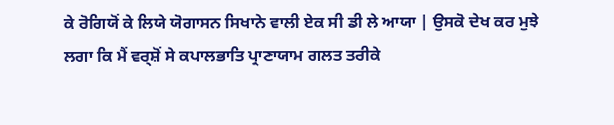ਕੇ ਰੋਗਿਯੋਂ ਕੇ ਲਿਯੇ ਯੋਗਾਸਨ ਸਿਖਾਨੇ ਵਾਲੀ ਏਕ ਸੀ ਡੀ ਲੇ ਆਯਾ | ਉਸਕੋ ਦੇਖ ਕਰ ਮੁਝੇ ਲਗਾ ਕਿ ਮੈਂ ਵਰ੍ਸ਼ੋਂ ਸੇ ਕਪਾਲਭਾਤਿ ਪ੍ਰਾਣਾਯਾਮ ਗਲਤ ਤਰੀਕੇ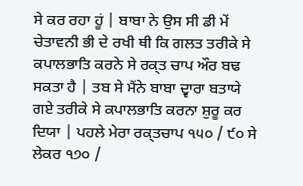ਸੇ ਕਰ ਰਹਾ ਹੂਂ | ਬਾਬਾ ਨੇ ਉਸ ਸੀ ਡੀ ਮੇਂ ਚੇਤਾਵਨੀ ਭੀ ਦੇ ਰਖੀ ਥੀ ਕਿ ਗਲਤ ਤਰੀਕੇ ਸੇ ਕਪਾਲਭਾਤਿ ਕਰਨੇ ਸੇ ਰਕ੍ਤ ਚਾਪ ਔਰ ਬਢ ਸਕਤਾ ਹੈ | ਤਬ ਸੇ ਮੈਂਨੇ ਬਾਬਾ ਦ੍ਵਾਰਾ ਬਤਾਯੇ ਗਏ ਤਰੀਕੇ ਸੇ ਕਪਾਲਭਾਤਿ ਕਰਨਾ ਸ਼ੁਰੂ ਕਰ ਦਿਯਾ | ਪਹਲੇ ਮੇਰਾ ਰਕ੍ਤਚਾਪ ੧੫੦ / ੯੦ ਸੇ ਲੇਕਰ ੧੭੦ /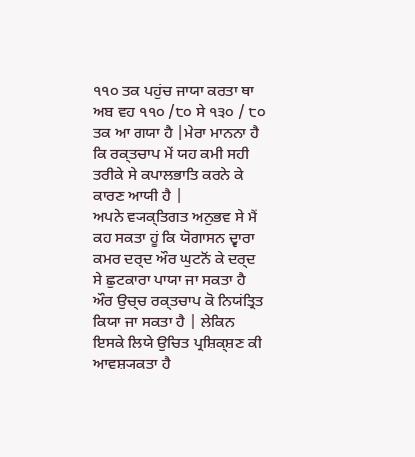੧੧੦ ਤਕ ਪਹੁਂਚ ਜਾਯਾ ਕਰਤਾ ਥਾ ਅਬ ਵਹ ੧੧੦ /੮੦ ਸੇ ੧੩੦ / ੮੦ ਤਕ ਆ ਗਯਾ ਹੈ |ਮੇਰਾ ਮਾਨਨਾ ਹੈ ਕਿ ਰਕ੍ਤਚਾਪ ਮੇਂ ਯਹ ਕਮੀ ਸਹੀ ਤਰੀਕੇ ਸੇ ਕਪਾਲਭਾਤਿ ਕਰਨੇ ਕੇ ਕਾਰਣ ਆਯੀ ਹੈ |
ਅਪਨੇ ਵ੍ਯਕ੍ਤਿਗਤ ਅਨੁਭਵ ਸੇ ਮੈਂ ਕਹ ਸਕਤਾ ਹੂਂ ਕਿ ਯੋਗਾਸਨ ਦ੍ਵਾਰਾ ਕਮਰ ਦਰ੍ਦ ਔਰ ਘੁਟਨੋਂ ਕੇ ਦਰ੍ਦ ਸੇ ਛੁਟਕਾਰਾ ਪਾਯਾ ਜਾ ਸਕਤਾ ਹੈ ਔਰ ਉਚ੍ਚ ਰਕ੍ਤਚਾਪ ਕੋ ਨਿਯਂਤ੍ਰਿਤ ਕਿਯਾ ਜਾ ਸਕਤਾ ਹੈ | ਲੇਕਿਨ ਇਸਕੇ ਲਿਯੇ ਉਚਿਤ ਪ੍ਰਸ਼ਿਕ੍ਸ਼ਣ ਕੀ ਆਵਸ਼੍ਯਕਤਾ ਹੈ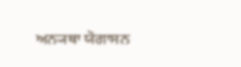ਅਨ੍ਯਥਾ ਯੋਗਾਸਨ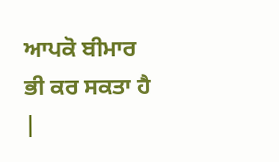ਆਪਕੋ ਬੀਮਾਰ ਭੀ ਕਰ ਸਕਤਾ ਹੈ |